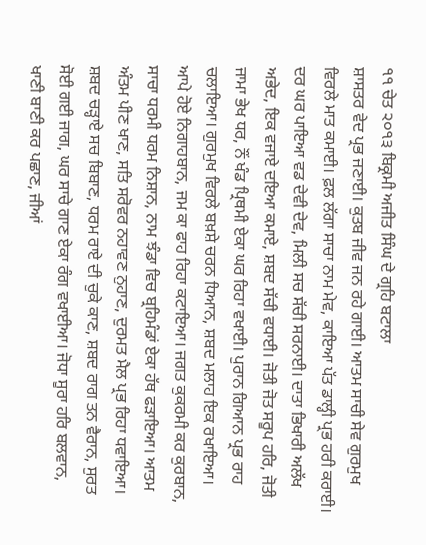੧੧ ਚੇਤ ੨੦੧੩ ਬਿਕ੍ਰਮੀ ਅਜੀਤ ਸਿੰਘ ਦੇ ਗ੍ਰਹਿ ਬਟਾਲਾ
ਸ਼ਾਸਤਰ ਵੇਦ ਪ੍ਰਭ ਜਣਾਈ। ਕੁਤਬ ਜੀਵ ਜਨ ਰਹੇ ਗਾਈ। ਆਤਮ ਸਾਚੀ ਸੇਵ ਗੁਰਮੁਖ ਵਿਰਲੇ ਮਾਤ ਕਮਾਈ। ਫ਼ਲ ਲੱਗਾ ਸਾਚਾ ਨਾਮ ਮੇਵ, ਕਾਇਆ ਪੱਤ ਡਾਲ੍ਹੀ ਪ੍ਰਭ ਹਰੀ ਕਰਾਈ। ਦਰ ਘਰ ਪਾਇਆ ਵਡ ਦੇਵੀ ਦੇਵ, ਮਿਲੀ ਸਚ ਸੱਚੀ ਸਰਨਾਈ। ਦਾਤਾ ਭਿਖਾਰੀ ਅਲੱਖ ਅਭੇਦ, ਇਕ ਵਜਾਏ ਦਇਆ ਕਮਾਏ, ਸ਼ਬਦ ਸੱਚੀ ਵਧਾਈ। ਜੋਤੀ ਜੋਤ ਸਰੂਪ ਹਰਿ, ਜੋਤੀ ਜਾਮਾ ਭੇਖ ਧਰ, ਨੌਂ ਖੰਡ ਪ੍ਰਿਥਮੀ ਏਕਾ ਘਰ ਰਿਹਾ ਵਖਾਈ। ਪੁਰਾਨ ਗਿਆਨ ਪ੍ਰਭ ਰਾਹ ਚਲਾਇਆ। ਗੁਰਮੁਖ ਵਿਰਲੇ ਬਖ਼ਸ਼ੇ ਚਰਨ ਧਿਆਨ, ਸ਼ਬਦ ਮਲਾਹ ਇਕ ਰਖਾਇਆ। ਆਪੇ ਹੋਏ ਨਿਗਾਹਬਾਨ, ਜਮ ਕਾ ਫਾਹ ਰਿਹਾ ਕਟਾਇਆ। ਜਗਤ ਕੁਕਰਮੀ ਕਰ ਕੁਰਬਾਨ, ਸਾਚਾ ਧਰਮੀ ਧਰਮ ਨਿਸ਼ਾਨ, ਨਾਮ ਝੰਡਾ ਵਿਚ ਬ੍ਰਹਿਮੰਡਾਂ ਏਕਾ ਹੱਥ ਫੜਾਇਆ। ਆਤਮ ਅੰਤਮ ਪੀਣ ਖਾਣ, ਸਤਿ ਸਰੋਵਰ ਨਹਾਵਣ ਨੁਹਾਣ, ਦੁਰਮਤ ਮੈਲ ਪ੍ਰਭ ਰਿਹਾ ਧਵਾਇਆ। ਸ਼ਬਦ ਚੜ੍ਹਾਏ ਸਚ ਬਿਬਾਣ, ਧਰਮ ਰਾਏ ਦੀ ਚੁਕੇ ਕਾਣ, ਸ਼ਬਦ ਰਾਗ ਤਨ ਵੈਰਾਨ, ਸੁਰਤ ਸੋਈ ਗਈ ਜਾਗ, ਘਰ ਸਾਚੇ ਗਾਣ ਏਕਾ ਰੰਗ ਵਖਾਈਆ। ਜੋਧਾ ਸੂਰਾ ਹਰਿ ਬਲਵਾਨ, ਖਾਣੀ ਬਾਣੀ ਕਰ ਪਛਾਣ, ਜੀਆਂ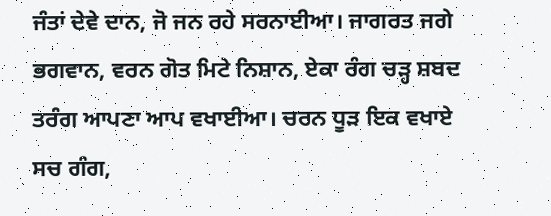ਜੰਤਾਂ ਦੇਵੇ ਦਾਨ, ਜੋ ਜਨ ਰਹੇ ਸਰਨਾਈਆ। ਜਾਗਰਤ ਜਗੇ ਭਗਵਾਨ, ਵਰਨ ਗੋਤ ਮਿਟੇ ਨਿਸ਼ਾਨ, ਏਕਾ ਰੰਗ ਚੜ੍ਹ ਸ਼ਬਦ ਤਰੰਗ ਆਪਣਾ ਆਪ ਵਖਾਈਆ। ਚਰਨ ਧੂੜ ਇਕ ਵਖਾਏ ਸਚ ਗੰਗ,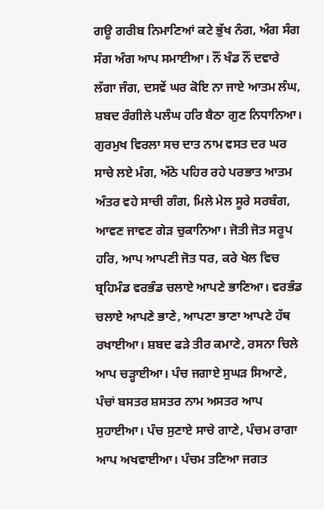ਗਊ ਗਰੀਬ ਨਿਮਾਣਿਆਂ ਕਟੇ ਭੁੱਖ ਨੰਗ, ਅੰਗ ਸੰਗ ਸੰਗ ਅੰਗ ਆਪ ਸਮਾਈਆ। ਨੌਂ ਖੰਡ ਨੌਂ ਦਵਾਰੇ ਲੱਗਾ ਜੰਗ, ਦਸਵੇਂ ਘਰ ਕੋਇ ਨਾ ਜਾਏ ਆਤਮ ਲੰਘ, ਸ਼ਬਦ ਰੰਗੀਲੇ ਪਲੰਘ ਹਰਿ ਬੈਠਾ ਗੁਣ ਨਿਧਾਨਿਆ। ਗੁਰਮੁਖ ਵਿਰਲਾ ਸਚ ਦਾਤ ਨਾਮ ਵਸਤ ਦਰ ਘਰ ਸਾਚੇ ਲਏ ਮੰਗ, ਅੱਠੇ ਪਹਿਰ ਰਹੇ ਪਰਭਾਤ ਆਤਮ ਅੰਤਰ ਵਹੇ ਸਾਚੀ ਗੰਗ, ਮਿਲੇ ਮੇਲ ਸੂਰੇ ਸਰਬੰਗ, ਆਵਣ ਜਾਵਣ ਗੇੜ ਚੁਕਾਨਿਆ। ਜੋਤੀ ਜੋਤ ਸਰੂਪ ਹਰਿ, ਆਪ ਆਪਣੀ ਜੋਤ ਧਰ, ਕਰੇ ਖੇਲ ਵਿਚ ਬ੍ਰਹਿਮੰਡ ਵਰਭੰਡ ਚਲਾਏ ਆਪਣੇ ਭਾਣਿਆ। ਵਰਭੰਡ ਚਲਾਏ ਆਪਣੇ ਭਾਣੇ, ਆਪਣਾ ਭਾਣਾ ਆਪਣੇ ਹੱਥ ਰਖਾਈਆ। ਸ਼ਬਦ ਫੜੇ ਤੀਰ ਕਮਾਣੇ, ਰਸਨਾ ਚਿਲੇ ਆਪ ਚੜ੍ਹਾਈਆ। ਪੰਚ ਜਗਾਏ ਸੁਘੜ ਸਿਆਣੇ, ਪੰਚਾਂ ਬਸਤਰ ਸ਼ਸਤਰ ਨਾਮ ਅਸਤਰ ਆਪ ਸੁਹਾਈਆ। ਪੰਚ ਸੁਣਾਏ ਸਾਚੇ ਗਾਣੇ, ਪੰਚਮ ਰਾਗਾ ਆਪ ਅਖਵਾਈਆ। ਪੰਚਮ ਤਣਿਆ ਜਗਤ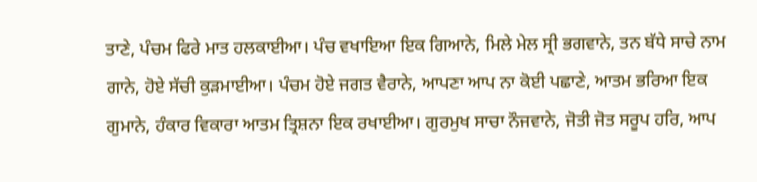ਤਾਣੇ, ਪੰਚਮ ਫਿਰੇ ਮਾਤ ਹਲਕਾਈਆ। ਪੰਚ ਵਖਾਇਆ ਇਕ ਗਿਆਨੇ, ਮਿਲੇ ਮੇਲ ਸ੍ਰੀ ਭਗਵਾਨੇ, ਤਨ ਬੱਧੇ ਸਾਚੇ ਨਾਮ ਗਾਨੇ, ਹੋਏ ਸੱਚੀ ਕੁੜਮਾਈਆ। ਪੰਚਮ ਹੋਏ ਜਗਤ ਵੈਰਾਨੇ, ਆਪਣਾ ਆਪ ਨਾ ਕੋਈ ਪਛਾਣੇ, ਆਤਮ ਭਰਿਆ ਇਕ ਗੁਮਾਨੇ, ਹੰਕਾਰ ਵਿਕਾਰਾ ਆਤਮ ਤ੍ਰਿਸ਼ਨਾ ਇਕ ਰਖਾਈਆ। ਗੁਰਮੁਖ ਸਾਚਾ ਨੌਜਵਾਨੇ, ਜੋਤੀ ਜੋਤ ਸਰੂਪ ਹਰਿ, ਆਪ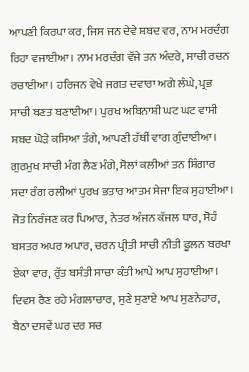ਆਪਣੀ ਕਿਰਪਾ ਕਰ, ਜਿਸ ਜਨ ਦੇਵੇ ਸ਼ਬਦ ਵਰ, ਨਾਮ ਮਰਦੰਗ ਰਿਹਾ ਵਜਾਈਆ। ਨਾਮ ਮਰਦੰਗ ਵੱਜੇ ਤਨ ਅੰਦਰੇ, ਸਾਚੀ ਰਚਨ ਰਚਾਈਆ। ਹਰਿਜਨ ਵੇਖੇ ਜਗਤ ਦਵਾਰਾ ਅਗੇ ਲੰਘੇ, ਪ੍ਰਭ ਸਾਚੀ ਬਣਤ ਬਣਾਈਆ। ਪੁਰਖ ਅਬਿਨਾਸ਼ੀ ਘਟ ਘਟ ਵਾਸੀ ਸ਼ਬਦ ਘੋੜੇ ਕਸਿਆ ਤੰਗੇ, ਆਪਣੀ ਹੱਥੀਂ ਵਾਗ ਗੁੰਦਾਈਆ। ਗੁਰਮੁਖ ਸਾਚੀ ਮੰਗ ਲੈਣ ਮੰਗੇ, ਸੋਲਾਂ ਕਲੀਆਂ ਤਨ ਸ਼ਿੰਗਾਰ ਸਦਾ ਰੰਗ ਰਲੀਆਂ ਪੁਰਖ ਭਤਾਰ ਆਤਮ ਸੇਜਾ ਇਕ ਸੁਹਾਈਆ। ਜੋਤ ਨਿਰੰਜਣ ਕਰ ਪਿਆਰ, ਨੇਤਰ ਅੰਜਨ ਕੱਜਲ ਧਾਰ, ਸੋਹੰ ਬਸਤਰ ਅਪਰ ਅਪਾਰ, ਚਰਨ ਪ੍ਰੀਤੀ ਸਾਚੀ ਨੀਤੀ ਫੂਲਨ ਬਰਖਾ ਏਕਾ ਵਾਰ, ਰੁੱਤ ਬਸੰਤੀ ਸਾਚਾ ਕੰਤੀ ਆਪੇ ਆਪ ਸੁਹਾਈਆ। ਦਿਵਸ ਰੈਣ ਰਹੇ ਮੰਗਲਾਚਾਰ, ਸੁਣੇ ਸੁਣਾਏ ਆਪ ਸੁਣਨੇਹਾਰ, ਬੈਠਾ ਦਸਵੇਂ ਘਰ ਦਰ ਸਚ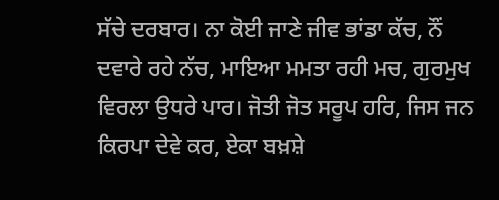ਸੱਚੇ ਦਰਬਾਰ। ਨਾ ਕੋਈ ਜਾਣੇ ਜੀਵ ਭਾਂਡਾ ਕੱਚ, ਨੌਂ ਦਵਾਰੇ ਰਹੇ ਨੱਚ, ਮਾਇਆ ਮਮਤਾ ਰਹੀ ਮਚ, ਗੁਰਮੁਖ ਵਿਰਲਾ ਉਧਰੇ ਪਾਰ। ਜੋਤੀ ਜੋਤ ਸਰੂਪ ਹਰਿ, ਜਿਸ ਜਨ ਕਿਰਪਾ ਦੇਵੇ ਕਰ, ਏਕਾ ਬਖ਼ਸ਼ੇ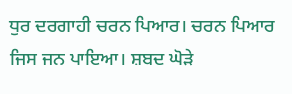ਧੁਰ ਦਰਗਾਹੀ ਚਰਨ ਪਿਆਰ। ਚਰਨ ਪਿਆਰ ਜਿਸ ਜਨ ਪਾਇਆ। ਸ਼ਬਦ ਘੋੜੇ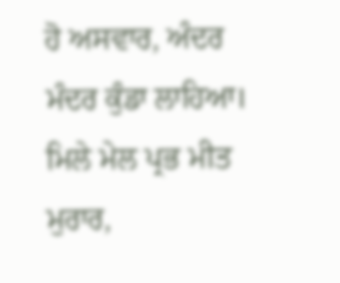ਹੋ ਅਸਵਾਰ, ਅੰਦਰ ਮੰਦਰ ਕੁੰਡਾ ਲਾਹਿਆ। ਮਿਲੇ ਮੇਲ ਪ੍ਰਭ ਮੀਤ ਮੁਰਾਰ,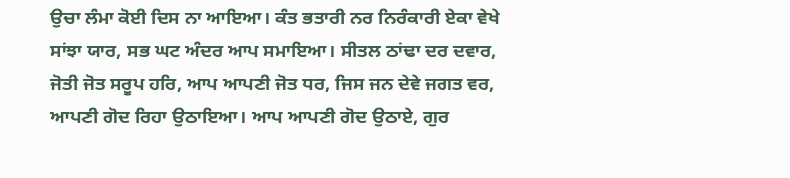ਉਚਾ ਲੰਮਾ ਕੋਈ ਦਿਸ ਨਾ ਆਇਆ। ਕੰਤ ਭਤਾਰੀ ਨਰ ਨਿਰੰਕਾਰੀ ਏਕਾ ਵੇਖੇ ਸਾਂਝਾ ਯਾਰ, ਸਭ ਘਟ ਅੰਦਰ ਆਪ ਸਮਾਇਆ। ਸੀਤਲ ਠਾਂਢਾ ਦਰ ਦਵਾਰ, ਜੋਤੀ ਜੋਤ ਸਰੂਪ ਹਰਿ, ਆਪ ਆਪਣੀ ਜੋਤ ਧਰ, ਜਿਸ ਜਨ ਦੇਵੇ ਜਗਤ ਵਰ, ਆਪਣੀ ਗੋਦ ਰਿਹਾ ਉਠਾਇਆ। ਆਪ ਆਪਣੀ ਗੋਦ ਉਠਾਏ, ਗੁਰ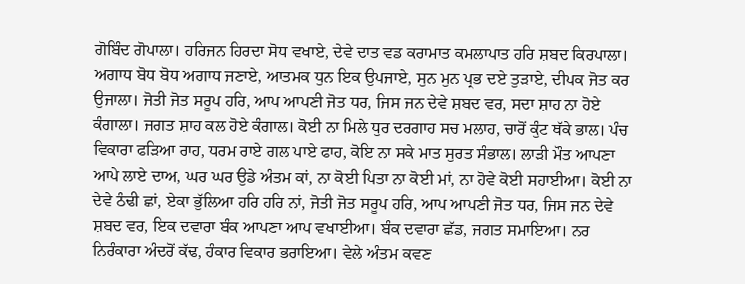ਗੋਬਿੰਦ ਗੋਪਾਲਾ। ਹਰਿਜਨ ਹਿਰਦਾ ਸੋਧ ਵਖਾਏ, ਦੇਵੇ ਦਾਤ ਵਡ ਕਰਾਮਾਤ ਕਮਲਾਪਾਤ ਹਰਿ ਸ਼ਬਦ ਕਿਰਪਾਲਾ। ਅਗਾਧ ਬੋਧ ਬੋਧ ਅਗਾਧ ਜਣਾਏ, ਆਤਮਕ ਧੁਨ ਇਕ ਉਪਜਾਏ, ਸੁਨ ਮੁਨ ਪ੍ਰਭ ਦਏ ਤੁੜਾਏ, ਦੀਪਕ ਜੋਤ ਕਰ ਉਜਾਲਾ। ਜੋਤੀ ਜੋਤ ਸਰੂਪ ਹਰਿ, ਆਪ ਆਪਣੀ ਜੋਤ ਧਰ, ਜਿਸ ਜਨ ਦੇਵੇ ਸ਼ਬਦ ਵਰ, ਸਦਾ ਸ਼ਾਹ ਨਾ ਹੋਏ ਕੰਗਾਲਾ। ਜਗਤ ਸ਼ਾਹ ਕਲ ਹੋਏ ਕੰਗਾਲ। ਕੋਈ ਨਾ ਮਿਲੇ ਧੁਰ ਦਰਗਾਹ ਸਚ ਮਲਾਹ, ਚਾਰੋਂ ਕੁੰਟ ਥੱਕੇ ਭਾਲ। ਪੰਚ ਵਿਕਾਰਾ ਫੜਿਆ ਰਾਹ, ਧਰਮ ਰਾਏ ਗਲ ਪਾਏ ਫਾਹ, ਕੋਇ ਨਾ ਸਕੇ ਮਾਤ ਸੁਰਤ ਸੰਭਾਲ। ਲਾੜੀ ਮੌਤ ਆਪਣਾ ਆਪੇ ਲਾਏ ਦਾਅ, ਘਰ ਘਰ ਉਡੇ ਅੰਤਮ ਕਾਂ, ਨਾ ਕੋਈ ਪਿਤਾ ਨਾ ਕੋਈ ਮਾਂ, ਨਾ ਹੋਵੇ ਕੋਈ ਸਹਾਈਆ। ਕੋਈ ਨਾ ਦੇਵੇ ਠੰਢੀ ਛਾਂ, ਏਕਾ ਭੁੱਲਿਆ ਹਰਿ ਹਰਿ ਨਾਂ, ਜੋਤੀ ਜੋਤ ਸਰੂਪ ਹਰਿ, ਆਪ ਆਪਣੀ ਜੋਤ ਧਰ, ਜਿਸ ਜਨ ਦੇਵੇ ਸ਼ਬਦ ਵਰ, ਇਕ ਦਵਾਰਾ ਬੰਕ ਆਪਣਾ ਆਪ ਵਖਾਈਆ। ਬੰਕ ਦਵਾਰਾ ਛੱਡ, ਜਗਤ ਸਮਾਇਆ। ਨਰ ਨਿਰੰਕਾਰਾ ਅੰਦਰੋਂ ਕੱਢ, ਹੰਕਾਰ ਵਿਕਾਰ ਭਰਾਇਆ। ਵੇਲੇ ਅੰਤਮ ਕਵਣ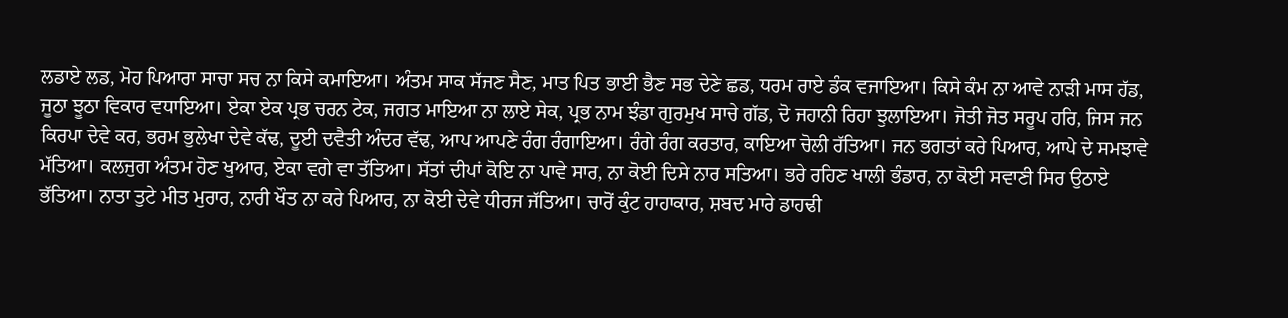ਲਡਾਏ ਲਡ, ਮੋਹ ਪਿਆਰਾ ਸਾਚਾ ਸਚ ਨਾ ਕਿਸੇ ਕਮਾਇਆ। ਅੰਤਮ ਸਾਕ ਸੱਜਣ ਸੈਣ, ਮਾਤ ਪਿਤ ਭਾਈ ਭੈਣ ਸਭ ਦੇਣੇ ਛਡ, ਧਰਮ ਰਾਏ ਡੰਕ ਵਜਾਇਆ। ਕਿਸੇ ਕੰਮ ਨਾ ਆਵੇ ਨਾੜੀ ਮਾਸ ਹੱਡ, ਜੂਠਾ ਝੂਠਾ ਵਿਕਾਰ ਵਧਾਇਆ। ਏਕਾ ਏਕ ਪ੍ਰਭ ਚਰਨ ਟੇਕ, ਜਗਤ ਮਾਇਆ ਨਾ ਲਾਏ ਸੇਕ, ਪ੍ਰਭ ਨਾਮ ਝੰਡਾ ਗੁਰਮੁਖ ਸਾਚੇ ਗੱਡ, ਦੋ ਜਹਾਨੀ ਰਿਹਾ ਝੁਲਾਇਆ। ਜੋਤੀ ਜੋਤ ਸਰੂਪ ਹਰਿ, ਜਿਸ ਜਨ ਕਿਰਪਾ ਦੇਵੇ ਕਰ, ਭਰਮ ਭੁਲੇਖਾ ਦੇਵੇ ਕੱਢ, ਦੂਈ ਦਵੈਤੀ ਅੰਦਰ ਵੱਢ, ਆਪ ਆਪਣੇ ਰੰਗ ਰੰਗਾਇਆ। ਰੰਗੇ ਰੰਗ ਕਰਤਾਰ, ਕਾਇਆ ਚੋਲੀ ਰੱਤਿਆ। ਜਨ ਭਗਤਾਂ ਕਰੇ ਪਿਆਰ, ਆਪੇ ਦੇ ਸਮਝਾਵੇ ਮੱਤਿਆ। ਕਲਜੁਗ ਅੰਤਮ ਹੋਣ ਖੁਆਰ, ਏਕਾ ਵਗੇ ਵਾ ਤੱਤਿਆ। ਸੱਤਾਂ ਦੀਪਾਂ ਕੋਇ ਨਾ ਪਾਵੇ ਸਾਰ, ਨਾ ਕੋਈ ਦਿਸੇ ਨਾਰ ਸਤਿਆ। ਭਰੇ ਰਹਿਣ ਖਾਲੀ ਭੰਡਾਰ, ਨਾ ਕੋਈ ਸਵਾਣੀ ਸਿਰ ਉਠਾਏ ਭੱਤਿਆ। ਨਾਤਾ ਤੁਟੇ ਮੀਤ ਮੁਰਾਰ, ਨਾਰੀ ਖੌਤ ਨਾ ਕਰੇ ਪਿਆਰ, ਨਾ ਕੋਈ ਦੇਵੇ ਧੀਰਜ ਜੱਤਿਆ। ਚਾਰੋਂ ਕੁੰਟ ਹਾਹਾਕਾਰ, ਸ਼ਬਦ ਮਾਰੇ ਡਾਹਢੀ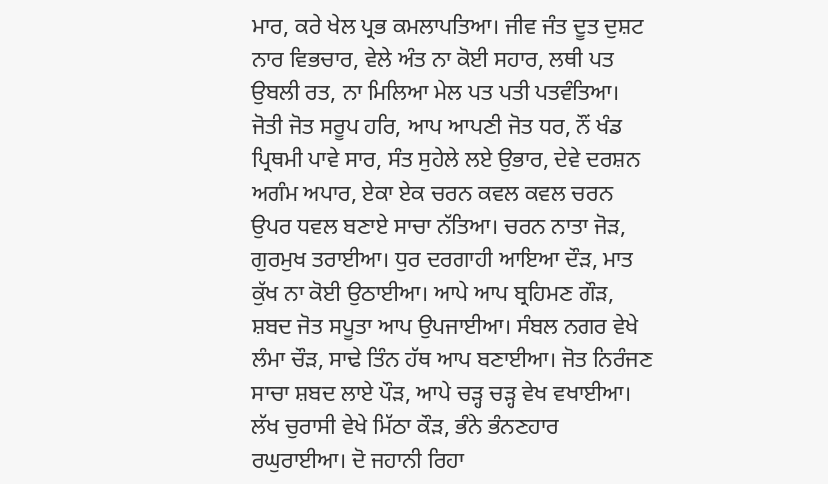ਮਾਰ, ਕਰੇ ਖੇਲ ਪ੍ਰਭ ਕਮਲਾਪਤਿਆ। ਜੀਵ ਜੰਤ ਦੂਤ ਦੁਸ਼ਟ ਨਾਰ ਵਿਭਚਾਰ, ਵੇਲੇ ਅੰਤ ਨਾ ਕੋਈ ਸਹਾਰ, ਲਥੀ ਪਤ ਉਬਲੀ ਰਤ, ਨਾ ਮਿਲਿਆ ਮੇਲ ਪਤ ਪਤੀ ਪਤਵੰਤਿਆ। ਜੋਤੀ ਜੋਤ ਸਰੂਪ ਹਰਿ, ਆਪ ਆਪਣੀ ਜੋਤ ਧਰ, ਨੌਂ ਖੰਡ ਪ੍ਰਿਥਮੀ ਪਾਵੇ ਸਾਰ, ਸੰਤ ਸੁਹੇਲੇ ਲਏ ਉਭਾਰ, ਦੇਵੇ ਦਰਸ਼ਨ ਅਗੰਮ ਅਪਾਰ, ਏਕਾ ਏਕ ਚਰਨ ਕਵਲ ਕਵਲ ਚਰਨ ਉਪਰ ਧਵਲ ਬਣਾਏ ਸਾਚਾ ਨੱਤਿਆ। ਚਰਨ ਨਾਤਾ ਜੋੜ, ਗੁਰਮੁਖ ਤਰਾਈਆ। ਧੁਰ ਦਰਗਾਹੀ ਆਇਆ ਦੌੜ, ਮਾਤ ਕੁੱਖ ਨਾ ਕੋਈ ਉਠਾਈਆ। ਆਪੇ ਆਪ ਬ੍ਰਹਿਮਣ ਗੌੜ, ਸ਼ਬਦ ਜੋਤ ਸਪੂਤਾ ਆਪ ਉਪਜਾਈਆ। ਸੰਬਲ ਨਗਰ ਵੇਖੇ ਲੰਮਾ ਚੌੜ, ਸਾਢੇ ਤਿੰਨ ਹੱਥ ਆਪ ਬਣਾਈਆ। ਜੋਤ ਨਿਰੰਜਣ ਸਾਚਾ ਸ਼ਬਦ ਲਾਏ ਪੌੜ, ਆਪੇ ਚੜ੍ਹ ਚੜ੍ਹ ਵੇਖ ਵਖਾਈਆ। ਲੱਖ ਚੁਰਾਸੀ ਵੇਖੇ ਮਿੱਠਾ ਕੌੜ, ਭੰਨੇ ਭੰਨਣਹਾਰ ਰਘੁਰਾਈਆ। ਦੋ ਜਹਾਨੀ ਰਿਹਾ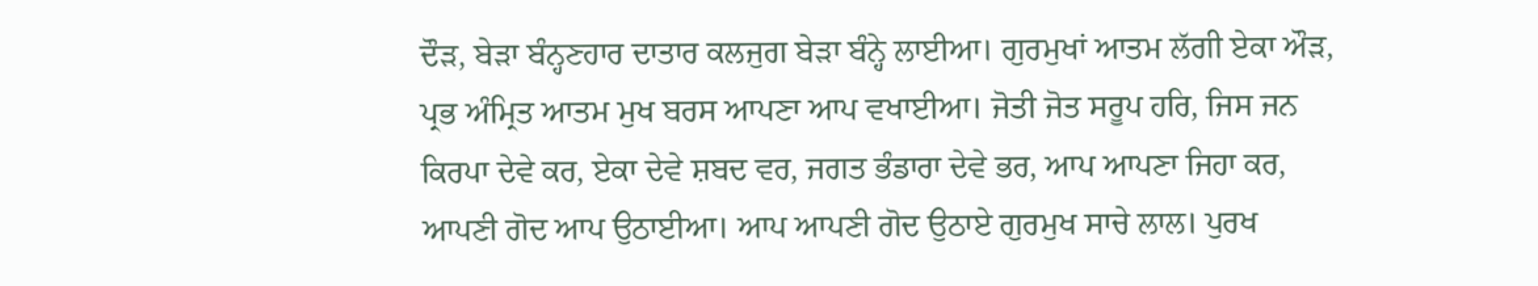ਦੌੜ, ਬੇੜਾ ਬੰਨ੍ਹਣਹਾਰ ਦਾਤਾਰ ਕਲਜੁਗ ਬੇੜਾ ਬੰਨ੍ਹੇ ਲਾਈਆ। ਗੁਰਮੁਖਾਂ ਆਤਮ ਲੱਗੀ ਏਕਾ ਔੜ, ਪ੍ਰਭ ਅੰਮ੍ਰਿਤ ਆਤਮ ਮੁਖ ਬਰਸ ਆਪਣਾ ਆਪ ਵਖਾਈਆ। ਜੋਤੀ ਜੋਤ ਸਰੂਪ ਹਰਿ, ਜਿਸ ਜਨ ਕਿਰਪਾ ਦੇਵੇ ਕਰ, ਏਕਾ ਦੇਵੇ ਸ਼ਬਦ ਵਰ, ਜਗਤ ਭੰਡਾਰਾ ਦੇਵੇ ਭਰ, ਆਪ ਆਪਣਾ ਜਿਹਾ ਕਰ, ਆਪਣੀ ਗੋਦ ਆਪ ਉਠਾਈਆ। ਆਪ ਆਪਣੀ ਗੋਦ ਉਠਾਏ ਗੁਰਮੁਖ ਸਾਚੇ ਲਾਲ। ਪੁਰਖ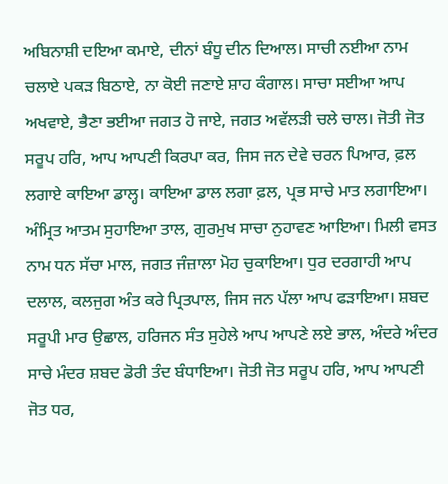ਅਬਿਨਾਸ਼ੀ ਦਇਆ ਕਮਾਏ, ਦੀਨਾਂ ਬੰਧੂ ਦੀਨ ਦਿਆਲ। ਸਾਚੀ ਨਈਆ ਨਾਮ ਚਲਾਏ ਪਕੜ ਬਿਠਾਏ, ਨਾ ਕੋਈ ਜਣਾਏ ਸ਼ਾਹ ਕੰਗਾਲ। ਸਾਚਾ ਸਈਆ ਆਪ ਅਖਵਾਏ, ਭੈਣਾ ਭਈਆ ਜਗਤ ਹੋ ਜਾਏ, ਜਗਤ ਅਵੱਲੜੀ ਚਲੇ ਚਾਲ। ਜੋਤੀ ਜੋਤ ਸਰੂਪ ਹਰਿ, ਆਪ ਆਪਣੀ ਕਿਰਪਾ ਕਰ, ਜਿਸ ਜਨ ਦੇਵੇ ਚਰਨ ਪਿਆਰ, ਫ਼ਲ ਲਗਾਏ ਕਾਇਆ ਡਾਲ੍ਹ। ਕਾਇਆ ਡਾਲ ਲਗਾ ਫ਼ਲ, ਪ੍ਰਭ ਸਾਚੇ ਮਾਤ ਲਗਾਇਆ। ਅੰਮ੍ਰਿਤ ਆਤਮ ਸੁਹਾਇਆ ਤਾਲ, ਗੁਰਮੁਖ ਸਾਚਾ ਨੁਹਾਵਣ ਆਇਆ। ਮਿਲੀ ਵਸਤ ਨਾਮ ਧਨ ਸੱਚਾ ਮਾਲ, ਜਗਤ ਜੰਜ਼ਾਲਾ ਮੋਹ ਚੁਕਾਇਆ। ਧੁਰ ਦਰਗਾਹੀ ਆਪ ਦਲਾਲ, ਕਲਜੁਗ ਅੰਤ ਕਰੇ ਪ੍ਰਿਤਪਾਲ, ਜਿਸ ਜਨ ਪੱਲਾ ਆਪ ਫੜਾਇਆ। ਸ਼ਬਦ ਸਰੂਪੀ ਮਾਰ ਉਛਾਲ, ਹਰਿਜਨ ਸੰਤ ਸੁਹੇਲੇ ਆਪ ਆਪਣੇ ਲਏ ਭਾਲ, ਅੰਦਰੇ ਅੰਦਰ ਸਾਚੇ ਮੰਦਰ ਸ਼ਬਦ ਡੋਰੀ ਤੰਦ ਬੰਧਾਇਆ। ਜੋਤੀ ਜੋਤ ਸਰੂਪ ਹਰਿ, ਆਪ ਆਪਣੀ ਜੋਤ ਧਰ,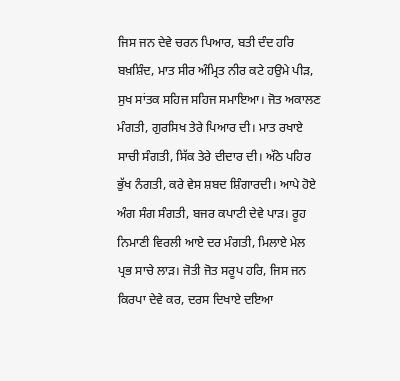ਜਿਸ ਜਨ ਦੇਵੇ ਚਰਨ ਪਿਆਰ, ਬਤੀ ਦੰਦ ਹਰਿ ਬਖ਼ਸ਼ਿੰਦ, ਮਾਤ ਸੀਰ ਅੰਮ੍ਰਿਤ ਨੀਰ ਕਟੇ ਹਉਮੇ ਪੀੜ, ਸੁਖ ਸਾਂਤਕ ਸਹਿਜ ਸਹਿਜ ਸਮਾਇਆ। ਜੋਤ ਅਕਾਲਣ ਮੰਗਤੀ, ਗੁਰਸਿਖ ਤੇਰੇ ਪਿਆਰ ਦੀ। ਮਾਤ ਰਖਾਏ ਸਾਚੀ ਸੰਗਤੀ, ਸਿੱਕ ਤੇਰੇ ਦੀਦਾਰ ਦੀ। ਅੱਠੇ ਪਹਿਰ ਭੁੱਖ ਨੰਗਤੀ, ਕਰੇ ਵੇਸ ਸ਼ਬਦ ਸ਼ਿੰਗਾਰਦੀ। ਆਪੇ ਹੋਏ ਅੰਗ ਸੰਗ ਸੰਗਤੀ, ਬਜਰ ਕਪਾਟੀ ਦੇਵੇ ਪਾੜ। ਰੂਹ ਨਿਮਾਣੀ ਵਿਰਲੀ ਆਏ ਦਰ ਮੰਗਤੀ, ਮਿਲਾਏ ਮੇਲ ਪ੍ਰਭ ਸਾਚੇ ਲਾੜ। ਜੋਤੀ ਜੋਤ ਸਰੂਪ ਹਰਿ, ਜਿਸ ਜਨ ਕਿਰਪਾ ਦੇਵੇ ਕਰ, ਦਰਸ ਦਿਖਾਏ ਦਇਆ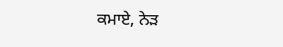ਕਮਾਏ, ਨੇੜ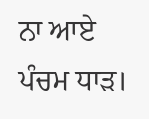ਨਾ ਆਏ ਪੰਚਮ ਧਾੜ।